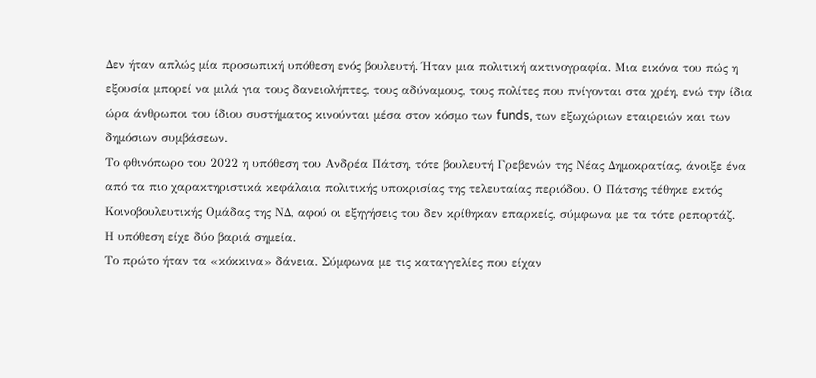Δεν ήταν απλώς μία προσωπική υπόθεση ενός βουλευτή. Ήταν μια πολιτική ακτινογραφία. Μια εικόνα του πώς η εξουσία μπορεί να μιλά για τους δανειολήπτες, τους αδύναμους, τους πολίτες που πνίγονται στα χρέη, ενώ την ίδια ώρα άνθρωποι του ίδιου συστήματος κινούνται μέσα στον κόσμο των funds, των εξωχώριων εταιρειών και των δημόσιων συμβάσεων.
Το φθινόπωρο του 2022 η υπόθεση του Ανδρέα Πάτση, τότε βουλευτή Γρεβενών της Νέας Δημοκρατίας, άνοιξε ένα από τα πιο χαρακτηριστικά κεφάλαια πολιτικής υποκρισίας της τελευταίας περιόδου. Ο Πάτσης τέθηκε εκτός Κοινοβουλευτικής Ομάδας της ΝΔ, αφού οι εξηγήσεις του δεν κρίθηκαν επαρκείς, σύμφωνα με τα τότε ρεπορτάζ.
Η υπόθεση είχε δύο βαριά σημεία.
Το πρώτο ήταν τα «κόκκινα» δάνεια. Σύμφωνα με τις καταγγελίες που είχαν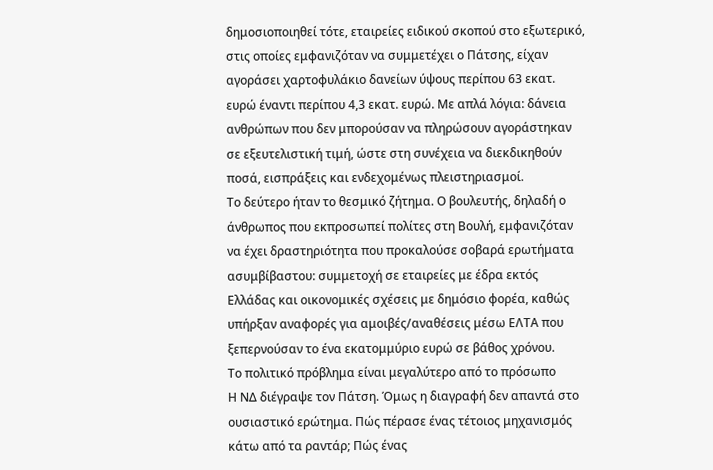δημοσιοποιηθεί τότε, εταιρείες ειδικού σκοπού στο εξωτερικό, στις οποίες εμφανιζόταν να συμμετέχει ο Πάτσης, είχαν αγοράσει χαρτοφυλάκιο δανείων ύψους περίπου 63 εκατ. ευρώ έναντι περίπου 4,3 εκατ. ευρώ. Με απλά λόγια: δάνεια ανθρώπων που δεν μπορούσαν να πληρώσουν αγοράστηκαν σε εξευτελιστική τιμή, ώστε στη συνέχεια να διεκδικηθούν ποσά, εισπράξεις και ενδεχομένως πλειστηριασμοί.
Το δεύτερο ήταν το θεσμικό ζήτημα. Ο βουλευτής, δηλαδή ο άνθρωπος που εκπροσωπεί πολίτες στη Βουλή, εμφανιζόταν να έχει δραστηριότητα που προκαλούσε σοβαρά ερωτήματα ασυμβίβαστου: συμμετοχή σε εταιρείες με έδρα εκτός Ελλάδας και οικονομικές σχέσεις με δημόσιο φορέα, καθώς υπήρξαν αναφορές για αμοιβές/αναθέσεις μέσω ΕΛΤΑ που ξεπερνούσαν το ένα εκατομμύριο ευρώ σε βάθος χρόνου.
Το πολιτικό πρόβλημα είναι μεγαλύτερο από το πρόσωπο
Η ΝΔ διέγραψε τον Πάτση. Όμως η διαγραφή δεν απαντά στο ουσιαστικό ερώτημα. Πώς πέρασε ένας τέτοιος μηχανισμός κάτω από τα ραντάρ; Πώς ένας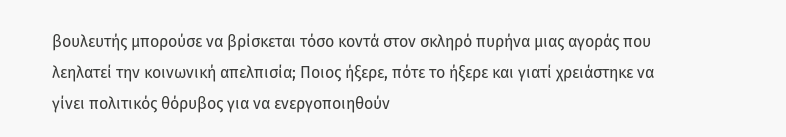βουλευτής μπορούσε να βρίσκεται τόσο κοντά στον σκληρό πυρήνα μιας αγοράς που λεηλατεί την κοινωνική απελπισία; Ποιος ήξερε, πότε το ήξερε και γιατί χρειάστηκε να γίνει πολιτικός θόρυβος για να ενεργοποιηθούν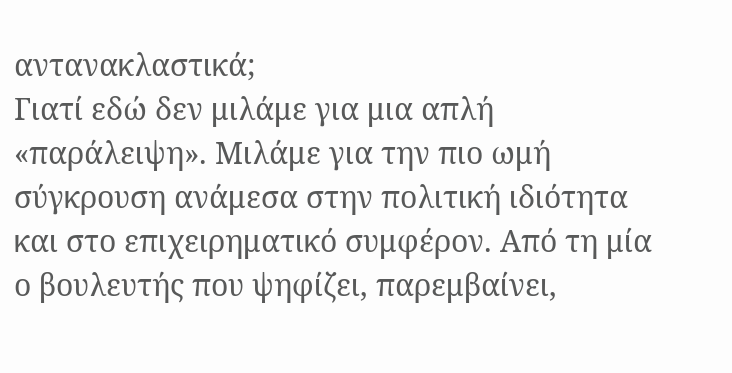αντανακλαστικά;
Γιατί εδώ δεν μιλάμε για μια απλή «παράλειψη». Μιλάμε για την πιο ωμή σύγκρουση ανάμεσα στην πολιτική ιδιότητα και στο επιχειρηματικό συμφέρον. Από τη μία ο βουλευτής που ψηφίζει, παρεμβαίνει,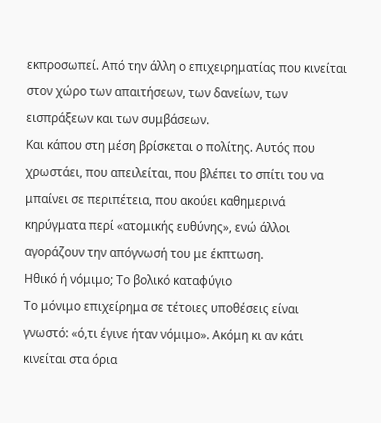εκπροσωπεί. Από την άλλη ο επιχειρηματίας που κινείται στον χώρο των απαιτήσεων, των δανείων, των εισπράξεων και των συμβάσεων.
Και κάπου στη μέση βρίσκεται ο πολίτης. Αυτός που χρωστάει, που απειλείται, που βλέπει το σπίτι του να μπαίνει σε περιπέτεια, που ακούει καθημερινά κηρύγματα περί «ατομικής ευθύνης», ενώ άλλοι αγοράζουν την απόγνωσή του με έκπτωση.
Ηθικό ή νόμιμο; Το βολικό καταφύγιο
Το μόνιμο επιχείρημα σε τέτοιες υποθέσεις είναι γνωστό: «ό,τι έγινε ήταν νόμιμο». Ακόμη κι αν κάτι κινείται στα όρια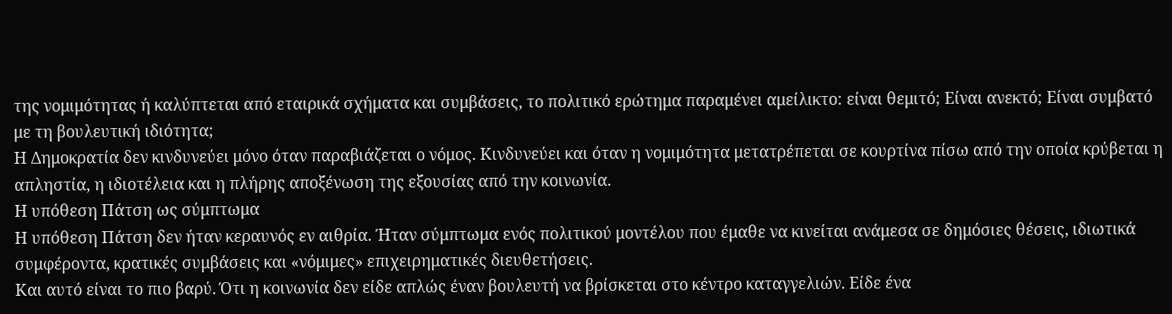της νομιμότητας ή καλύπτεται από εταιρικά σχήματα και συμβάσεις, το πολιτικό ερώτημα παραμένει αμείλικτο: είναι θεμιτό; Είναι ανεκτό; Είναι συμβατό με τη βουλευτική ιδιότητα;
Η Δημοκρατία δεν κινδυνεύει μόνο όταν παραβιάζεται ο νόμος. Κινδυνεύει και όταν η νομιμότητα μετατρέπεται σε κουρτίνα πίσω από την οποία κρύβεται η απληστία, η ιδιοτέλεια και η πλήρης αποξένωση της εξουσίας από την κοινωνία.
Η υπόθεση Πάτση ως σύμπτωμα
Η υπόθεση Πάτση δεν ήταν κεραυνός εν αιθρία. Ήταν σύμπτωμα ενός πολιτικού μοντέλου που έμαθε να κινείται ανάμεσα σε δημόσιες θέσεις, ιδιωτικά συμφέροντα, κρατικές συμβάσεις και «νόμιμες» επιχειρηματικές διευθετήσεις.
Και αυτό είναι το πιο βαρύ. Ότι η κοινωνία δεν είδε απλώς έναν βουλευτή να βρίσκεται στο κέντρο καταγγελιών. Είδε ένα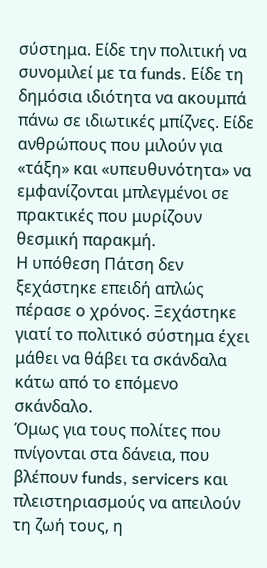σύστημα. Είδε την πολιτική να συνομιλεί με τα funds. Είδε τη δημόσια ιδιότητα να ακουμπά πάνω σε ιδιωτικές μπίζνες. Είδε ανθρώπους που μιλούν για «τάξη» και «υπευθυνότητα» να εμφανίζονται μπλεγμένοι σε πρακτικές που μυρίζουν θεσμική παρακμή.
Η υπόθεση Πάτση δεν ξεχάστηκε επειδή απλώς πέρασε ο χρόνος. Ξεχάστηκε γιατί το πολιτικό σύστημα έχει μάθει να θάβει τα σκάνδαλα κάτω από το επόμενο σκάνδαλο.
Όμως για τους πολίτες που πνίγονται στα δάνεια, που βλέπουν funds, servicers και πλειστηριασμούς να απειλούν τη ζωή τους, η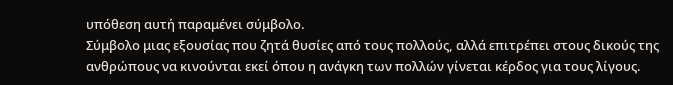υπόθεση αυτή παραμένει σύμβολο.
Σύμβολο μιας εξουσίας που ζητά θυσίες από τους πολλούς, αλλά επιτρέπει στους δικούς της ανθρώπους να κινούνται εκεί όπου η ανάγκη των πολλών γίνεται κέρδος για τους λίγους.